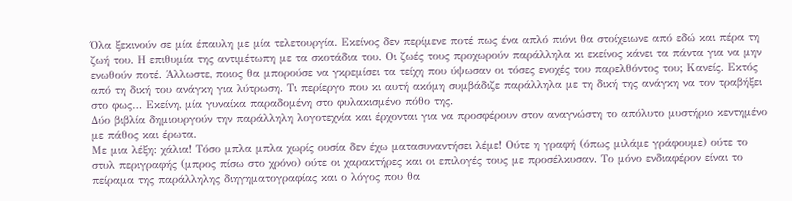Όλα ξεκινούν σε μία έπαυλη με μία τελετουργία. Εκείνος δεν περίμενε ποτέ πως ένα απλό πιόνι θα στοίχειωνε από εδώ και πέρα τη ζωή του. Η επιθυμία της αντιμέτωπη με τα σκοτάδια του. Οι ζωές τους προχωρούν παράλληλα κι εκείνος κάνει τα πάντα για να μην ενωθούν ποτέ. Άλλωστε, ποιος θα μπορούσε να γκρεμίσει τα τείχη που ύψωσαν οι τόσες ενοχές του παρελθόντος του; Κανείς. Εκτός από τη δική του ανάγκη για λύτρωση. Τι περίεργο που κι αυτή ακόμη συμβάδιζε παράλληλα με τη δική της ανάγκη να τον τραβήξει στο φως… Εκείνη, μία γυναίκα παραδομένη στο φυλακισμένο πόθο της.
Δύο βιβλία δημιουργούν την παράλληλη λογοτεχνία και έρχονται για να προσφέρουν στον αναγνώστη το απόλυτο μυστήριο κεντημένο με πάθος και έρωτα.
Με μια λέξη: χάλια! Τόσο μπλα μπλα χωρίς ουσία δεν έχω ματασυναντήσει λέμε! Ούτε η γραφή (όπως μιλάμε γράφουμε) ούτε το στυλ περιγραφής (μπρος πίσω στο χρόνο) ούτε οι χαρακτήρες και οι επιλογές τους με προσέλκυσαν. Το μόνο ενδιαφέρον είναι το πείραμα της παράλληλης διηγηματογραφίας και ο λόγος που θα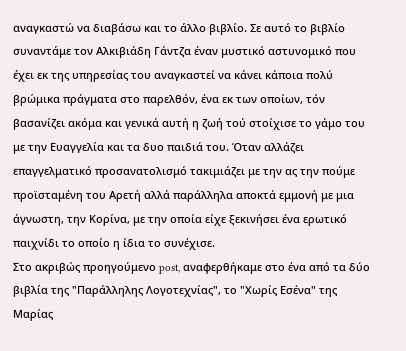αναγκαστώ να διαβάσω και το άλλο βιβλίο. Σε αυτό το βιβλίο συναντάμε τον Αλκιβιάδη Γάντζα έναν μυστικό αστυνομικό που έχει εκ της υπηρεσίας του αναγκαστεί να κάνει κάποια πολύ βρώμικα πράγματα στο παρελθόν, ένα εκ των οποίων, τόν βασανίζει ακόμα και γενικά αυτή η ζωή τού στοίχισε το γάμο του με την Ευαγγελία και τα δυο παιδιά του. Όταν αλλάζει επαγγελματικό προσανατολισμό τακιμιάζει με την ας την πούμε προϊσταμένη του Αρετή αλλά παράλληλα αποκτά εμμονή με μια άγνωστη, την Κορίνα, με την οποία είχε ξεκινήσει ένα ερωτικό παιχνίδι το οποίο η ίδια το συνέχισε.
Στο ακριβώς προηγούμενο post, αναφερθήκαμε στο ένα από τα δύο βιβλία της "Παράλληλης Λογοτεχνίας", το "Χωρίς Εσένα" της Μαρίας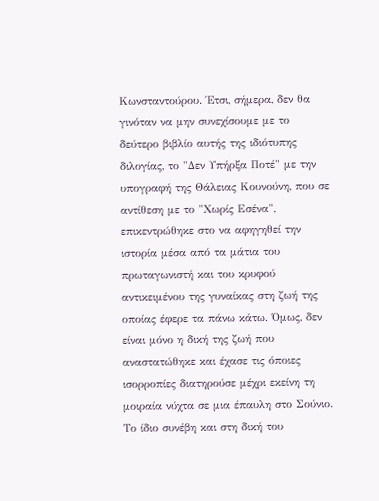Κωνσταντούρου. Έτσι, σήμερα, δεν θα γινόταν να μην συνεχίσουμε με το δεύτερο βιβλίο αυτής της ιδιότυπης διλογίας, το "Δεν Υπήρξα Ποτέ" με την υπογραφή της Θάλειας Κουνούνη, που σε αντίθεση με το "Χωρίς Εσένα", επικεντρώθηκε στο να αφηγηθεί την ιστορία μέσα από τα μάτια του πρωταγωνιστή και του κρυφού αντικειμένου της γυναίκας στη ζωή της οποίας έφερε τα πάνω κάτω. Όμως, δεν είναι μόνο η δική της ζωή που αναστατώθηκε και έχασε τις όποιες ισορροπίες διατηρούσε μέχρι εκείνη τη μοιραία νύχτα σε μια έπαυλη στο Σούνιο. Το ίδιο συνέβη και στη δική του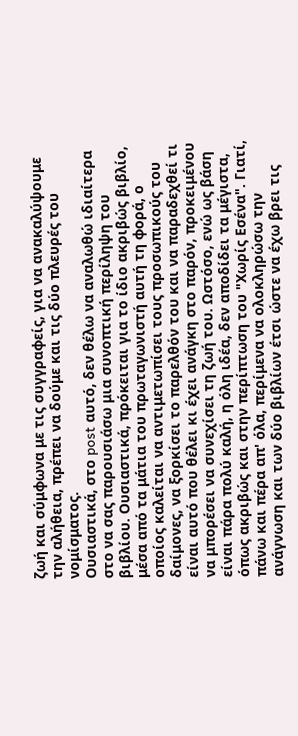ζωή και σύμφωνα με τις συγγραφείς, για να ανακαλύψουμε την αλήθεια, πρέπει να δούμε και τις δύο πλευρές του νομίσματος.
Ουσιαστικά, στο post αυτό, δεν θέλω να αναλωθώ ιδιαίτερα στο να σας παρουσιάσω μια συνοπτική περίληψη του βιβλίου. Ουσιαστικά, πρόκειται για το ίδιο ακριβώς βιβλίο, μέσα από τα μάτια του πρωταγωνιστή αυτή τη φορά, ο οποίος καλείται να αντιμετωπίσει τους προσωπικούς του δαίμονες, να ξορκίσει το παρελθόν του και να παραδεχθεί τι είναι αυτό που θέλει κι έχει ανάγκη στο παρόν, προκειμένου να μπορέσει να συνεχίσει τη ζωή του. Ωστόσο, ενώ ως βάση είναι πάρα πολύ καλή, η όλη ιδέα, δεν αποδίδει τα μέγιστα, όπως ακριβώς και στην περίπτωση του "Χωρίς Εσένα". Γιατί, πάνω και πέρα απ' όλα, περίμενα να ολοκληρώσω την ανάγνωση και των δύο βιβλίων έτσι ώστε να έχω βρει τις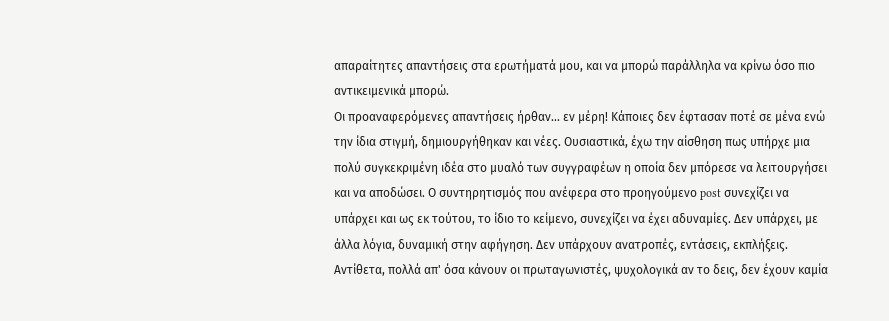απαραίτητες απαντήσεις στα ερωτήματά μου, και να μπορώ παράλληλα να κρίνω όσο πιο αντικειμενικά μπορώ.
Οι προαναφερόμενες απαντήσεις ήρθαν... εν μέρη! Κάποιες δεν έφτασαν ποτέ σε μένα ενώ την ίδια στιγμή, δημιουργήθηκαν και νέες. Ουσιαστικά, έχω την αίσθηση πως υπήρχε μια πολύ συγκεκριμένη ιδέα στο μυαλό των συγγραφέων η οποία δεν μπόρεσε να λειτουργήσει και να αποδώσει. Ο συντηρητισμός που ανέφερα στο προηγούμενο post συνεχίζει να υπάρχει και ως εκ τούτου, το ίδιο το κείμενο, συνεχίζει να έχει αδυναμίες. Δεν υπάρχει, με άλλα λόγια, δυναμική στην αφήγηση. Δεν υπάρχουν ανατροπές, εντάσεις, εκπλήξεις. Αντίθετα, πολλά απ' όσα κάνουν οι πρωταγωνιστές, ψυχολογικά αν το δεις, δεν έχουν καμία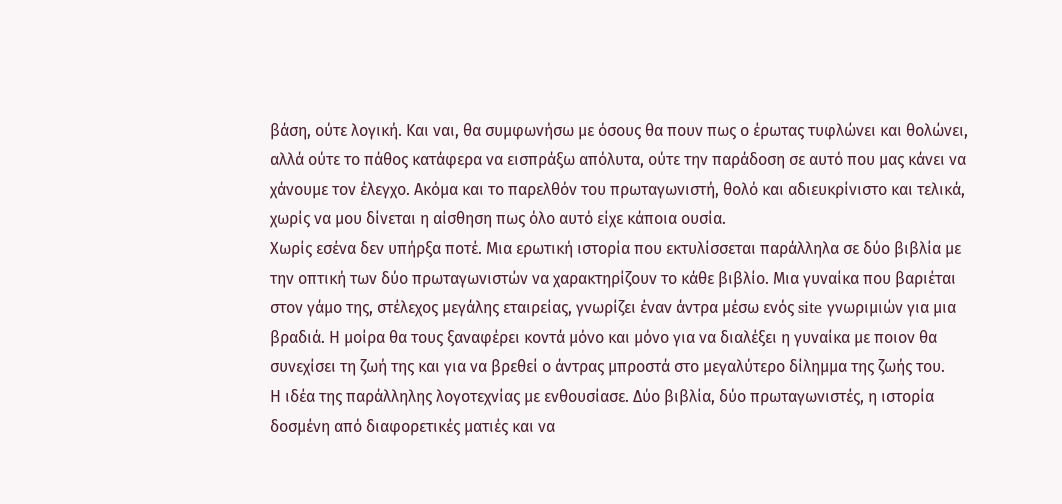βάση, ούτε λογική. Και ναι, θα συμφωνήσω με όσους θα πουν πως ο έρωτας τυφλώνει και θολώνει, αλλά ούτε το πάθος κατάφερα να εισπράξω απόλυτα, ούτε την παράδοση σε αυτό που μας κάνει να χάνουμε τον έλεγχο. Ακόμα και το παρελθόν του πρωταγωνιστή, θολό και αδιευκρίνιστο και τελικά, χωρίς να μου δίνεται η αίσθηση πως όλο αυτό είχε κάποια ουσία.
Χωρίς εσένα δεν υπήρξα ποτέ. Μια ερωτική ιστορία που εκτυλίσσεται παράλληλα σε δύο βιβλία με την οπτική των δύο πρωταγωνιστών να χαρακτηρίζουν το κάθε βιβλίο. Μια γυναίκα που βαριέται στον γάμο της, στέλεχος μεγάλης εταιρείας, γνωρίζει έναν άντρα μέσω ενός site γνωριμιών για μια βραδιά. Η μοίρα θα τους ξαναφέρει κοντά μόνο και μόνο για να διαλέξει η γυναίκα με ποιον θα συνεχίσει τη ζωή της και για να βρεθεί ο άντρας μπροστά στο μεγαλύτερο δίλημμα της ζωής του.
Η ιδέα της παράλληλης λογοτεχνίας με ενθουσίασε. Δύο βιβλία, δύο πρωταγωνιστές, η ιστορία δοσμένη από διαφορετικές ματιές και να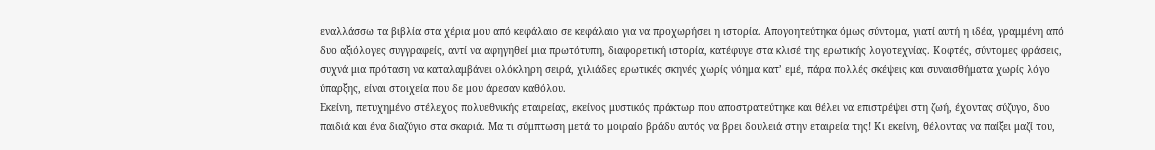εναλλάσσω τα βιβλία στα χέρια μου από κεφάλαιο σε κεφάλαιο για να προχωρήσει η ιστορία. Απογοητεύτηκα όμως σύντομα, γιατί αυτή η ιδέα, γραμμένη από δυο αξιόλογες συγγραφείς, αντί να αφηγηθεί μια πρωτότυπη, διαφορετική ιστορία, κατέφυγε στα κλισέ της ερωτικής λογοτεχνίας. Κοφτές, σύντομες φράσεις, συχνά μια πρόταση να καταλαμβάνει ολόκληρη σειρά, χιλιάδες ερωτικές σκηνές χωρίς νόημα κατ’ εμέ, πάρα πολλές σκέψεις και συναισθήματα χωρίς λόγο ύπαρξης, είναι στοιχεία που δε μου άρεσαν καθόλου.
Εκείνη, πετυχημένο στέλεχος πολυεθνικής εταιρείας, εκείνος μυστικός πράκτωρ που αποστρατεύτηκε και θέλει να επιστρέψει στη ζωή, έχοντας σύζυγο, δυο παιδιά και ένα διαζύγιο στα σκαριά. Μα τι σύμπτωση μετά το μοιραίο βράδυ αυτός να βρει δουλειά στην εταιρεία της! Κι εκείνη, θέλοντας να παίξει μαζί του,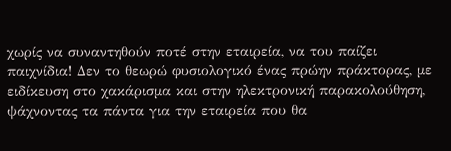χωρίς να συναντηθούν ποτέ στην εταιρεία, να του παίζει παιχνίδια! Δεν το θεωρώ φυσιολογικό ένας πρώην πράκτορας, με ειδίκευση στο χακάρισμα και στην ηλεκτρονική παρακολούθηση, ψάχνοντας τα πάντα για την εταιρεία που θα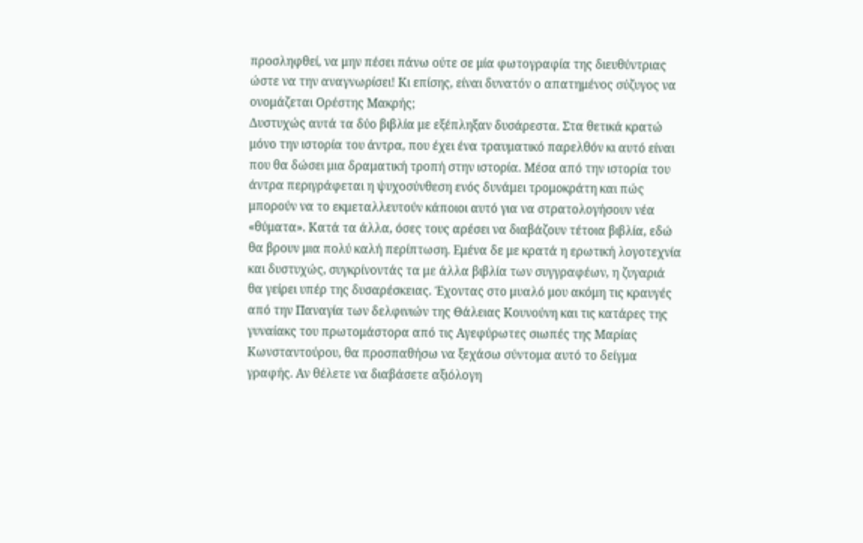προσληφθεί, να μην πέσει πάνω ούτε σε μία φωτογραφία της διευθύντριας ώστε να την αναγνωρίσει! Κι επίσης, είναι δυνατόν ο απατημένος σύζυγος να ονομάζεται Ορέστης Μακρής;
Δυστυχώς αυτά τα δύο βιβλία με εξέπληξαν δυσάρεστα. Στα θετικά κρατώ μόνο την ιστορία του άντρα, που έχει ένα τραυματικό παρελθόν κι αυτό είναι που θα δώσει μια δραματική τροπή στην ιστορία. Μέσα από την ιστορία του άντρα περιγράφεται η ψυχοσύνθεση ενός δυνάμει τρομοκράτη και πώς μπορούν να το εκμεταλλευτούν κάποιοι αυτό για να στρατολογήσουν νέα «θύματα». Κατά τα άλλα, όσες τους αρέσει να διαβάζουν τέτοια βιβλία, εδώ θα βρουν μια πολύ καλή περίπτωση. Εμένα δε με κρατά η ερωτική λογοτεχνία και δυστυχώς, συγκρίνοντάς τα με άλλα βιβλία των συγγραφέων, η ζυγαριά θα γείρει υπέρ της δυσαρέσκειας. Έχοντας στο μυαλό μου ακόμη τις κραυγές από την Παναγία των δελφινιών της Θάλειας Κουνούνη και τις κατάρες της γυναίακς του πρωτομάστορα από τις Αγεφύρωτες σιωπές της Μαρίας Κωνσταντούρου, θα προσπαθήσω να ξεχάσω σύντομα αυτό το δείγμα γραφής. Αν θέλετε να διαβάσετε αξιόλογη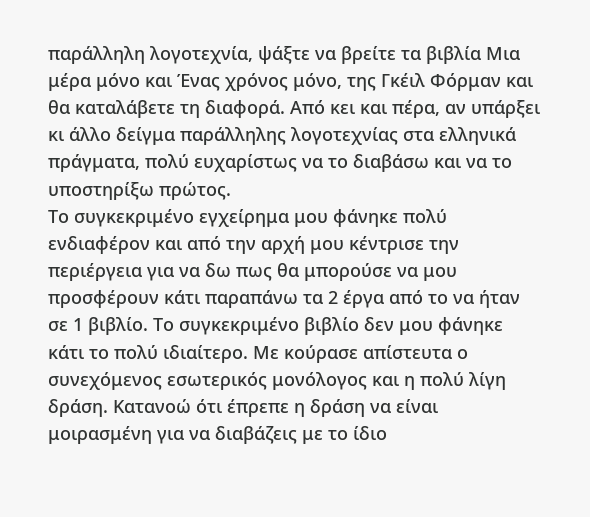παράλληλη λογοτεχνία, ψάξτε να βρείτε τα βιβλία Μια μέρα μόνο και Ένας χρόνος μόνο, της Γκέιλ Φόρμαν και θα καταλάβετε τη διαφορά. Από κει και πέρα, αν υπάρξει κι άλλο δείγμα παράλληλης λογοτεχνίας στα ελληνικά πράγματα, πολύ ευχαρίστως να το διαβάσω και να το υποστηρίξω πρώτος.
Το συγκεκριμένο εγχείρημα μου φάνηκε πολύ ενδιαφέρον και από την αρχή μου κέντρισε την περιέργεια για να δω πως θα μπορούσε να μου προσφέρουν κάτι παραπάνω τα 2 έργα από το να ήταν σε 1 βιβλίο. Το συγκεκριμένο βιβλίο δεν μου φάνηκε κάτι το πολύ ιδιαίτερο. Με κούρασε απίστευτα ο συνεχόμενος εσωτερικός μονόλογος και η πολύ λίγη δράση. Κατανοώ ότι έπρεπε η δράση να είναι μοιρασμένη για να διαβάζεις με το ίδιο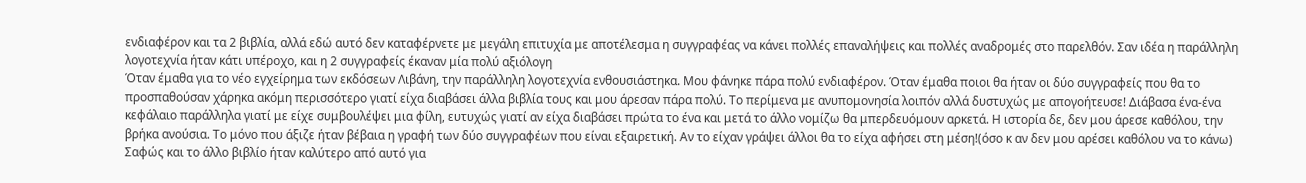ενδιαφέρον και τα 2 βιβλία, αλλά εδώ αυτό δεν καταφέρνετε με μεγάλη επιτυχία με αποτέλεσμα η συγγραφέας να κάνει πολλές επαναλήψεις και πολλές αναδρομές στο παρελθόν. Σαν ιδέα η παράλληλη λογοτεχνία ήταν κάτι υπέροχο, και η 2 συγγραφείς έκαναν μία πολύ αξιόλογη
Όταν έμαθα για το νέο εγχείρημα των εκδόσεων Λιβάνη, την παράλληλη λογοτεχνία ενθουσιάστηκα. Μου φάνηκε πάρα πολύ ενδιαφέρον. Όταν έμαθα ποιοι θα ήταν οι δύο συγγραφείς που θα το προσπαθούσαν χάρηκα ακόμη περισσότερο γιατί είχα διαβάσει άλλα βιβλία τους και μου άρεσαν πάρα πολύ. Το περίμενα με ανυπομονησία λοιπόν αλλά δυστυχώς με απογοήτευσε! Διάβασα ένα-ένα κεφάλαιο παράλληλα γιατί με είχε συμβουλέψει μια φίλη, ευτυχώς γιατί αν είχα διαβάσει πρώτα το ένα και μετά το άλλο νομίζω θα μπερδευόμουν αρκετά. Η ιστορία δε, δεν μου άρεσε καθόλου, την βρήκα ανούσια. Το μόνο που άξιζε ήταν βέβαια η γραφή των δύο συγγραφέων που είναι εξαιρετική. Αν το είχαν γράψει άλλοι θα το είχα αφήσει στη μέση!(όσο κ αν δεν μου αρέσει καθόλου να το κάνω)
Σαφώς και το άλλο βιβλίο ήταν καλύτερο από αυτό για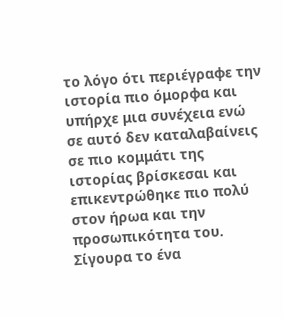το λόγο ότι περιέγραφε την ιστορία πιο όμορφα και υπήρχε μια συνέχεια ενώ σε αυτό δεν καταλαβαίνεις σε πιο κομμάτι της ιστορίας βρίσκεσαι και επικεντρώθηκε πιο πολύ στον ήρωα και την προσωπικότητα του. Σίγουρα το ένα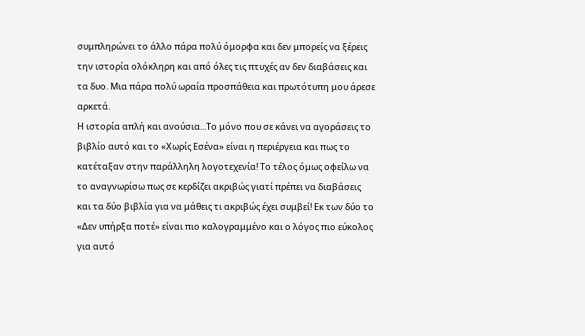συμπληρώνει το άλλο πάρα πολύ όμορφα και δεν μπορείς να ξέρεις την ιστορία ολόκληρη και από όλες τις πτυχές αν δεν διαβάσεις και τα δυο. Μια πάρα πολύ ωραία προσπάθεια και πρωτότυπη μου άρεσε αρκετά.
Η ιστορία απλή και ανούσια...Το μόνο που σε κάνει να αγοράσεις το βιβλίο αυτό και το «Χωρίς Εσένα» είναι η περιέργεια και πως το κατέταξαν στην παράλληλη λογοτεχενία! Το τέλος όμως οφείλω να το αναγνωρίσω πως σε κερδίζει ακριβώς γιατί πρέπει να διαβάσεις και τα δύο βιβλία για να μάθεις τι ακριβώς έχει συμβεί! Εκ των δύο το «Δεν υπήρξα ποτέ» είναι πιο καλογραμμένο και ο λόγος πιο εύκολος για αυτό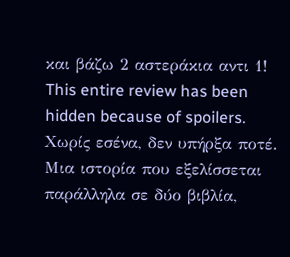και βάζω 2 αστεράκια αντι 1!
This entire review has been hidden because of spoilers.
Χωρίς εσένα, δεν υπήρξα ποτέ. Μια ιστορία που εξελίσσεται παράλληλα σε δύο βιβλία,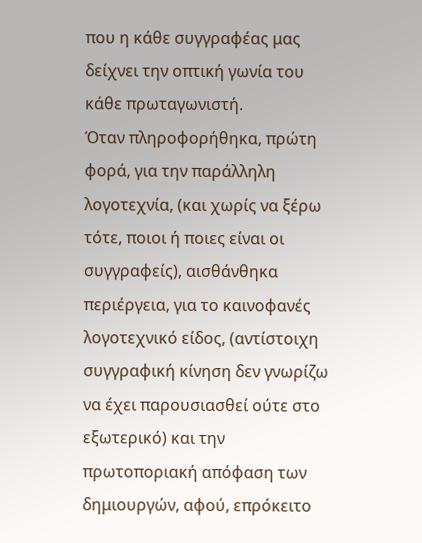που η κάθε συγγραφέας μας δείχνει την οπτική γωνία του κάθε πρωταγωνιστή.
Όταν πληροφορήθηκα, πρώτη φορά, για την παράλληλη λογοτεχνία, (και χωρίς να ξέρω τότε, ποιοι ή ποιες είναι οι συγγραφείς), αισθάνθηκα περιέργεια, για το καινοφανές λογοτεχνικό είδος, (αντίστοιχη συγγραφική κίνηση δεν γνωρίζω να έχει παρουσιασθεί ούτε στο εξωτερικό) και την πρωτοποριακή απόφαση των δημιουργών, αφού, επρόκειτο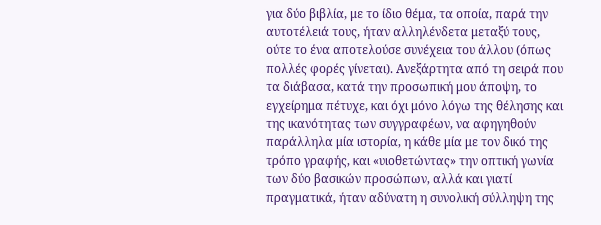για δύο βιβλία, με το ίδιο θέμα, τα οποία, παρά την αυτοτέλειά τους, ήταν αλληλένδετα μεταξύ τους, ούτε το ένα αποτελούσε συνέχεια του άλλου (όπως πολλές φορές γίνεται). Ανεξάρτητα από τη σειρά που τα διάβασα, κατά την προσωπική μου άποψη, το εγχείρημα πέτυχε, και όχι μόνο λόγω της θέλησης και της ικανότητας των συγγραφέων, να αφηγηθούν παράλληλα μία ιστορία, η κάθε μία με τον δικό της τρόπο γραφής, και «υιοθετώντας» την οπτική γωνία των δύο βασικών προσώπων, αλλά και γιατί πραγματικά, ήταν αδύνατη η συνολική σύλληψη της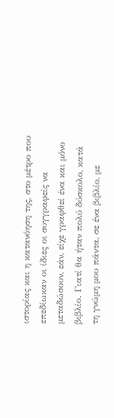ιστορίας και η κατανόηση της, στο μέτρο που επεδίωκαν οι ίδιες οι συγγραφείς να μεταδώσουν, εάν, είχε γραφθεί ένα και μόνο βιβλίο. Γιατί θα ήταν πολύ δύσκολο, κατά τη γνώμη μου πάντα, σε ένα βιβλίο, με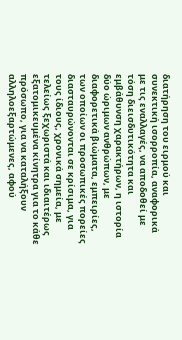διατήρηση του ειρμού και συνεκτική ισορροπία, αναφορικά με τις εναλλαγές, να αποδοθεί με τόση διεισδυτικότητα και εμβάθυνση χαρακτήρων, η ιστορία δύο ώριμων ανθρώπων, με διαφορετικά βιώματα, εμπειρίες, των οποίων οι προσωπικές πορείες διασταυρώνονται σε κρίσιμα, για τους ίδιους, χρονικά σημεία, με τελείως ξεχωριστά και ιδιαιτέρως εξατομικευμένα κίνητρα για το κάθε πρόσωπο, για να καταλήξουν αλληλοεξαρτώμενες, αφού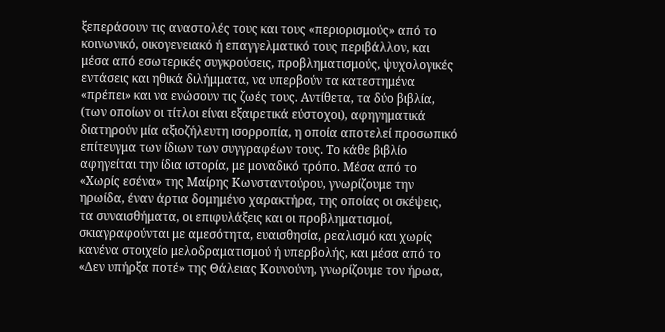ξεπεράσουν τις αναστολές τους και τους «περιορισμούς» από το κοινωνικό, οικογενειακό ή επαγγελματικό τους περιβάλλον, και μέσα από εσωτερικές συγκρούσεις, προβληματισμούς, ψυχολογικές εντάσεις και ηθικά διλήμματα, να υπερβούν τα κατεστημένα «πρέπει» και να ενώσουν τις ζωές τους. Αντίθετα, τα δύο βιβλία, (των οποίων οι τίτλοι είναι εξαιρετικά εύστοχοι), αφηγηματικά διατηρούν μία αξιοζήλευτη ισορροπία, η οποία αποτελεί προσωπικό επίτευγμα των ίδιων των συγγραφέων τους. Το κάθε βιβλίο αφηγείται την ίδια ιστορία, με μοναδικό τρόπο. Μέσα από το «Χωρίς εσένα» της Μαίρης Κωνσταντούρου, γνωρίζουμε την ηρωίδα, έναν άρτια δομημένο χαρακτήρα, της οποίας οι σκέψεις, τα συναισθήματα, οι επιφυλάξεις και οι προβληματισμοί, σκιαγραφούνται με αμεσότητα, ευαισθησία, ρεαλισμό και χωρίς κανένα στοιχείο μελοδραματισμού ή υπερβολής, και μέσα από το «Δεν υπήρξα ποτέ» της Θάλειας Κουνούνη, γνωρίζουμε τον ήρωα,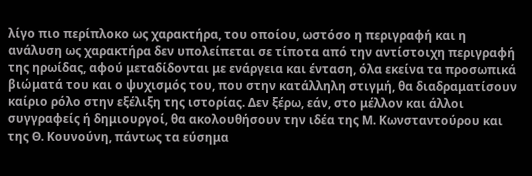λίγο πιο περίπλοκο ως χαρακτήρα, του οποίου, ωστόσο η περιγραφή και η ανάλυση ως χαρακτήρα δεν υπολείπεται σε τίποτα από την αντίστοιχη περιγραφή της ηρωίδας, αφού μεταδίδονται με ενάργεια και ένταση, όλα εκείνα τα προσωπικά βιώματά του και ο ψυχισμός του, που στην κατάλληλη στιγμή, θα διαδραματίσουν καίριο ρόλο στην εξέλιξη της ιστορίας. Δεν ξέρω, εάν, στο μέλλον και άλλοι συγγραφείς ή δημιουργοί, θα ακολουθήσουν την ιδέα της Μ. Κωνσταντούρου και της Θ. Κουνούνη, πάντως τα εύσημα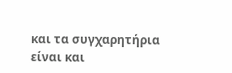και τα συγχαρητήρια είναι και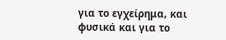για το εγχείρημα, και φυσικά και για το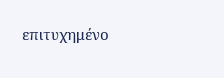επιτυχημένο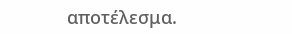αποτέλεσμα.